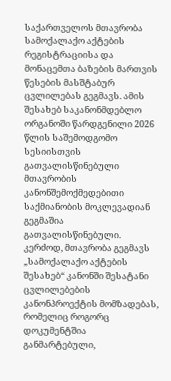საქართველოს მთავრობა სამოქალაქო აქტების რეგისტრაციისა და მონაცემთა ბაზების მართვის წესების მასშტაბურ ცვლილებას გეგმავს. ამის შესახებ საკანონმდებლო ორგანოში წარდგენილი 2026 წლის საშემოდგომო სესიისთვის გათვალისწინებული მთავრობის კანონშემოქმედებითი საქმიანობის მოკლევადიან გეგმაშია გათვალისწინებული.
კერძოდ, მთავრობა გეგმავს „სამოქალაქო აქტების შესახებ“ კანონში შესატანი ცვლილებების კანონპროექტის მომზადებას, რომელიც როგორც დოკუმენტშია განმარტებული,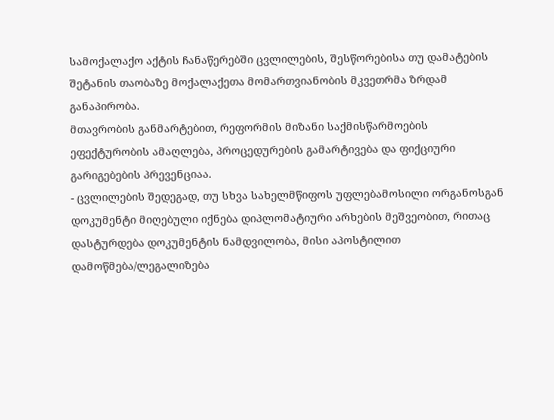სამოქალაქო აქტის ჩანაწერებში ცვლილების, შესწორებისა თუ დამატების შეტანის თაობაზე მოქალაქეთა მომართვიანობის მკვეთრმა ზრდამ განაპირობა.
მთავრობის განმარტებით, რეფორმის მიზანი საქმისწარმოების ეფექტურობის ამაღლება, პროცედურების გამარტივება და ფიქციური გარიგებების პრევენციაა.
- ცვლილების შედეგად, თუ სხვა სახელმწიფოს უფლებამოსილი ორგანოსგან დოკუმენტი მიღებული იქნება დიპლომატიური არხების მეშვეობით, რითაც დასტურდება დოკუმენტის ნამდვილობა, მისი აპოსტილით დამოწმება/ლეგალიზება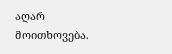აღარ მოითხოვება.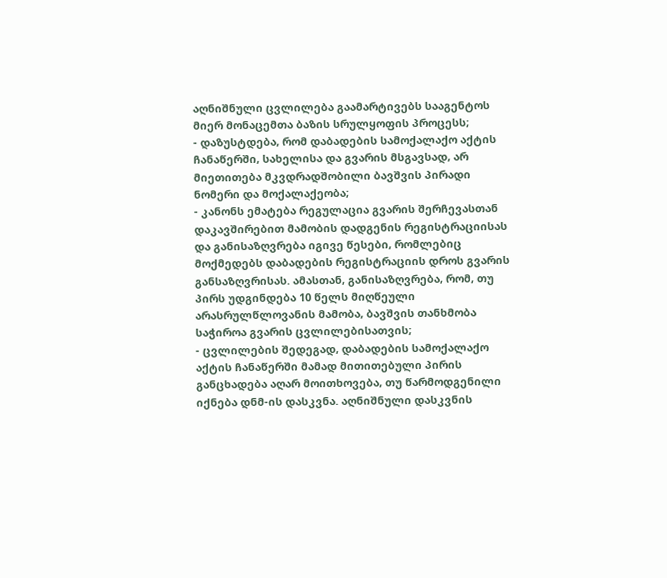აღნიშნული ცვლილება გაამარტივებს სააგენტოს მიერ მონაცემთა ბაზის სრულყოფის პროცესს;
- დაზუსტდება, რომ დაბადების სამოქალაქო აქტის ჩანაწერში, სახელისა და გვარის მსგავსად, არ მიეთითება მკვდრადშობილი ბავშვის პირადი ნომერი და მოქალაქეობა;
- კანონს ემატება რეგულაცია გვარის შერჩევასთან დაკავშირებით მამობის დადგენის რეგისტრაციისას და განისაზღვრება იგივე წესები, რომლებიც მოქმედებს დაბადების რეგისტრაციის დროს გვარის განსაზღვრისას. ამასთან, განისაზღვრება, რომ, თუ პირს უდგინდება 10 წელს მიღწეული არასრულწლოვანის მამობა, ბავშვის თანხმობა საჭიროა გვარის ცვლილებისათვის;
- ცვლილების შედეგად, დაბადების სამოქალაქო აქტის ჩანაწერში მამად მითითებული პირის განცხადება აღარ მოითხოვება, თუ წარმოდგენილი იქნება დნმ-ის დასკვნა. აღნიშნული დასკვნის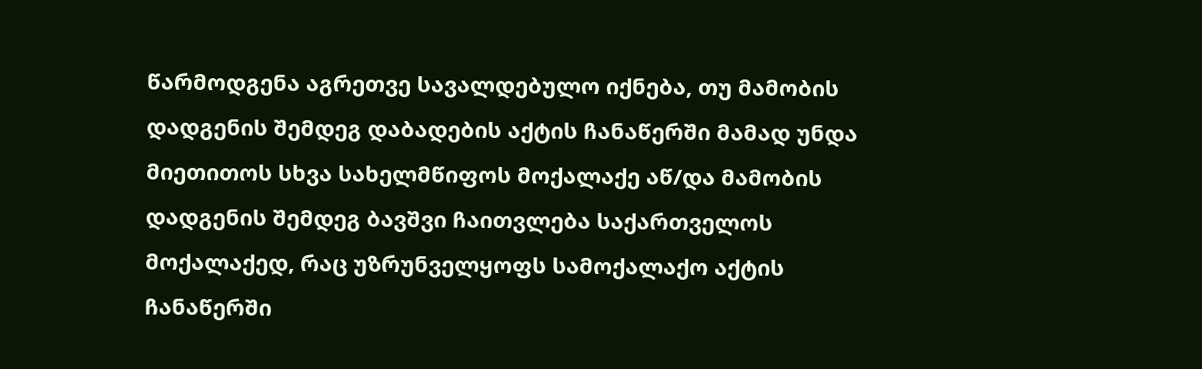წარმოდგენა აგრეთვე სავალდებულო იქნება, თუ მამობის დადგენის შემდეგ დაბადების აქტის ჩანაწერში მამად უნდა მიეთითოს სხვა სახელმწიფოს მოქალაქე აწ/და მამობის დადგენის შემდეგ ბავშვი ჩაითვლება საქართველოს მოქალაქედ, რაც უზრუნველყოფს სამოქალაქო აქტის ჩანაწერში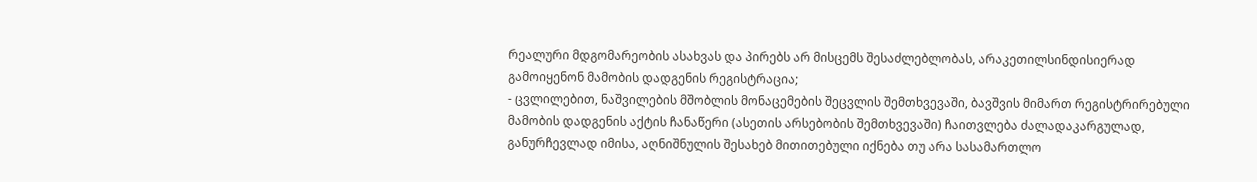რეალური მდგომარეობის ასახვას და პირებს არ მისცემს შესაძლებლობას, არაკეთილსინდისიერად გამოიყენონ მამობის დადგენის რეგისტრაცია;
- ცვლილებით, ნაშვილების მშობლის მონაცემების შეცვლის შემთხვევაში, ბავშვის მიმართ რეგისტრირებული მამობის დადგენის აქტის ჩანაწერი (ასეთის არსებობის შემთხვევაში) ჩაითვლება ძალადაკარგულად, განურჩევლად იმისა, აღნიშნულის შესახებ მითითებული იქნება თუ არა სასამართლო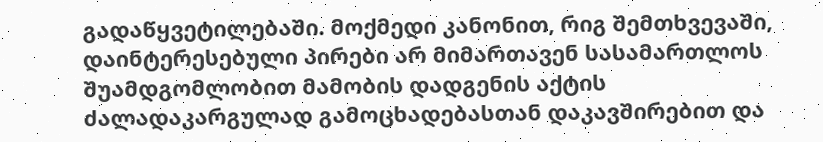გადაწყვეტილებაში. მოქმედი კანონით, რიგ შემთხვევაში, დაინტერესებული პირები არ მიმართავენ სასამართლოს შუამდგომლობით მამობის დადგენის აქტის ძალადაკარგულად გამოცხადებასთან დაკავშირებით და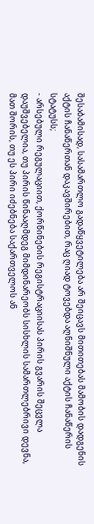შესაბამისად, სასამართლო გადაწყვეტილება არ შეიცავს მითითებას მამობის დადგენის აქტის ჩანაწერთან დაკავშირებით, რაც ღიად ტოვებდა აღნიშნული აქტის ჩანაწერის სტატუსს;
- არსებული რეგულაციით, ქორწინების რეგისტრაციისას პირის გვარის შეცვლა დაუშვებელია, თუ პირის წინააღმდეგ მიმდინარეობს სისხლის სამართლებრივი დევნა, მათ შორის, თუ ეს პირი იძებნება საქართველოს ან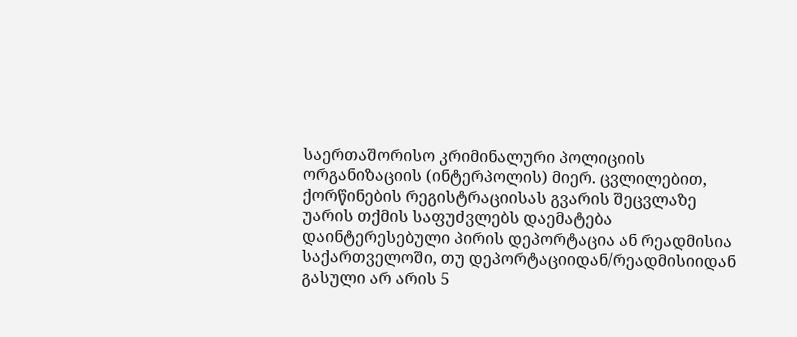საერთაშორისო კრიმინალური პოლიციის ორგანიზაციის (ინტერპოლის) მიერ. ცვლილებით, ქორწინების რეგისტრაციისას გვარის შეცვლაზე უარის თქმის საფუძვლებს დაემატება დაინტერესებული პირის დეპორტაცია ან რეადმისია საქართველოში, თუ დეპორტაციიდან/რეადმისიიდან გასული არ არის 5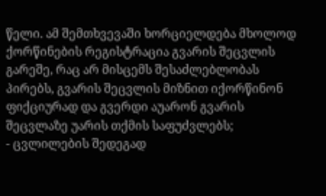წელი. ამ შემთხვევაში ხორციელდება მხოლოდ ქორწინების რეგისტრაცია გვარის შეცვლის გარეშე, რაც არ მისცემს შესაძლებლობას პირებს, გვარის შეცვლის მიზნით იქორწინონ ფიქციურად და გვერდი აუარონ გვარის შეცვლაზე უარის თქმის საფუძვლებს;
- ცვლილების შედეგად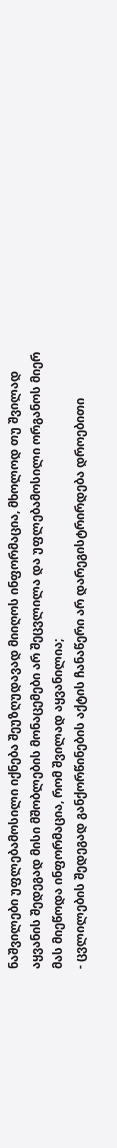ნაშვილები უფლებამოსილი იქნება შეუზღუდავად მიიღოს ინფორმაცია, მხოლოდ თუ შვილად აყვანის შედეგად მისი მშობლების მონაცემები არ შეცვლილა და უფლებამოსილი ორგანოს მიერ მას მიეწოდა ინფორმაცია, რომ შვილად აყვანილია;
- ცვლილების შედეგად განქორწინების აქტის ჩანაწერი არ დარეგისტრირდება დროებითი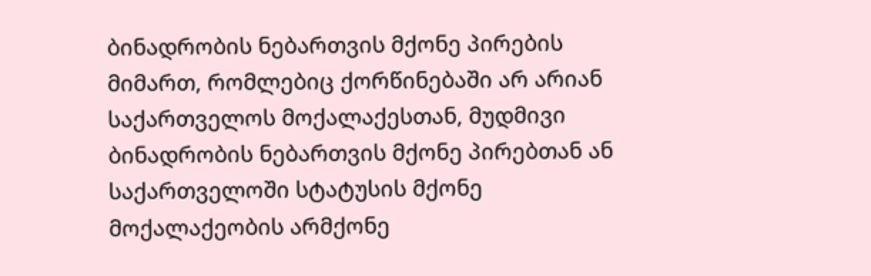ბინადრობის ნებართვის მქონე პირების მიმართ, რომლებიც ქორწინებაში არ არიან საქართველოს მოქალაქესთან, მუდმივი ბინადრობის ნებართვის მქონე პირებთან ან საქართველოში სტატუსის მქონე მოქალაქეობის არმქონე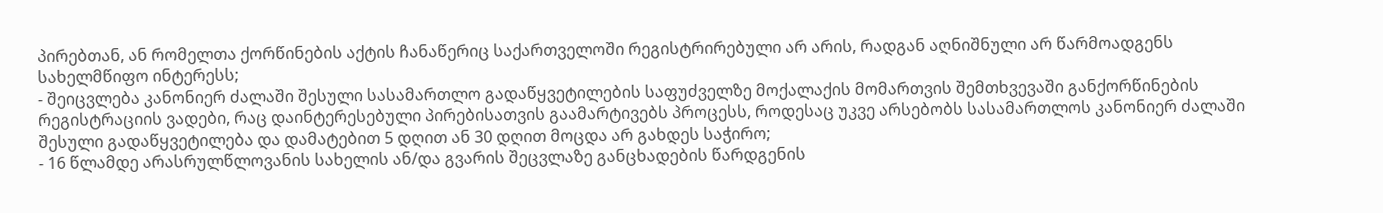პირებთან, ან რომელთა ქორწინების აქტის ჩანაწერიც საქართველოში რეგისტრირებული არ არის, რადგან აღნიშნული არ წარმოადგენს სახელმწიფო ინტერესს;
- შეიცვლება კანონიერ ძალაში შესული სასამართლო გადაწყვეტილების საფუძველზე მოქალაქის მომართვის შემთხვევაში განქორწინების რეგისტრაციის ვადები, რაც დაინტერესებული პირებისათვის გაამარტივებს პროცესს, როდესაც უკვე არსებობს სასამართლოს კანონიერ ძალაში შესული გადაწყვეტილება და დამატებით 5 დღით ან 30 დღით მოცდა არ გახდეს საჭირო;
- 16 წლამდე არასრულწლოვანის სახელის ან/და გვარის შეცვლაზე განცხადების წარდგენის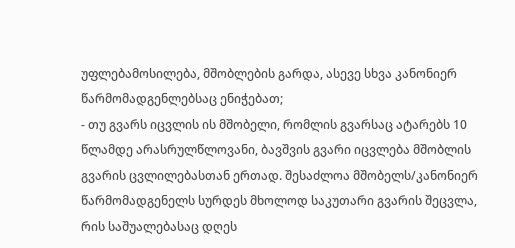უფლებამოსილება, მშობლების გარდა, ასევე სხვა კანონიერ წარმომადგენლებსაც ენიჭებათ;
- თუ გვარს იცვლის ის მშობელი, რომლის გვარსაც ატარებს 10 წლამდე არასრულწლოვანი, ბავშვის გვარი იცვლება მშობლის გვარის ცვლილებასთან ერთად. შესაძლოა მშობელს/კანონიერ წარმომადგენელს სურდეს მხოლოდ საკუთარი გვარის შეცვლა, რის საშუალებასაც დღეს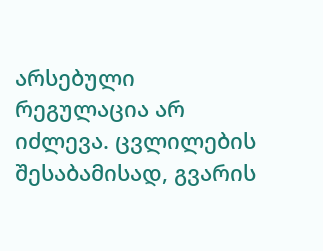არსებული რეგულაცია არ იძლევა. ცვლილების შესაბამისად, გვარის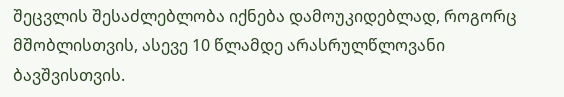შეცვლის შესაძლებლობა იქნება დამოუკიდებლად, როგორც მშობლისთვის, ასევე 10 წლამდე არასრულწლოვანი ბავშვისთვის.